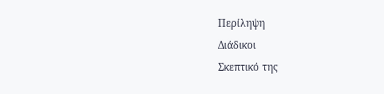Περίληψη
Διάδικοι
Σκεπτικό της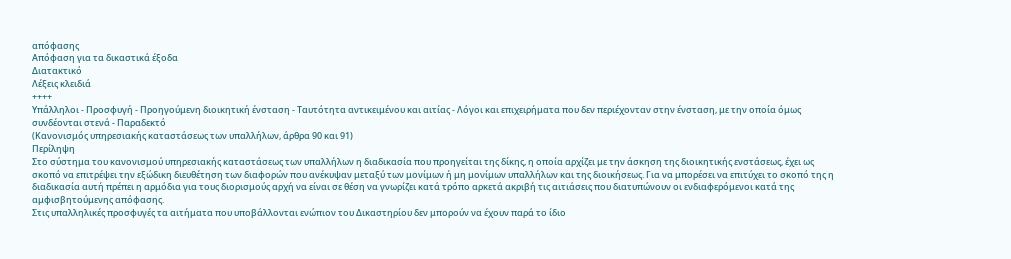απόφασης
Απόφαση για τα δικαστικά έξοδα
Διατακτικό
Λέξεις κλειδιά
++++
Υπάλληλοι - Προσφυγή - Προηγούμενη διοικητική ένσταση - Ταυτότητα αντικειμένου και αιτίας - Λόγοι και επιχειρήματα που δεν περιέχονταν στην ένσταση, με την οποία όμως συνδέονται στενά - Παραδεκτό
(Κανονισμός υπηρεσιακής καταστάσεως των υπαλλήλων, άρθρα 90 και 91)
Περίληψη
Στο σύστημα του κανονισμού υπηρεσιακής καταστάσεως των υπαλλήλων η διαδικασία που προηγείται της δίκης, η οποία αρχίζει με την άσκηση της διοικητικής ενστάσεως, έχει ως σκοπό να επιτρέψει την εξώδικη διευθέτηση των διαφορών που ανέκυψαν μεταξύ των μονίμων ή μη μονίμων υπαλλήλων και της διοικήσεως. Για να μπορέσει να επιτύχει το σκοπό της η διαδικασία αυτή πρέπει η αρμόδια για τους διορισμούς αρχή να είναι σε θέση να γνωρίζει κατά τρόπο αρκετά ακριβή τις αιτιάσεις που διατυπώνουν οι ενδιαφερόμενοι κατά της αμφισβητούμενης απόφασης.
Στις υπαλληλικές προσφυγές τα αιτήματα που υποβάλλονται ενώπιον του Δικαστηρίου δεν μπορούν να έχουν παρά το ίδιο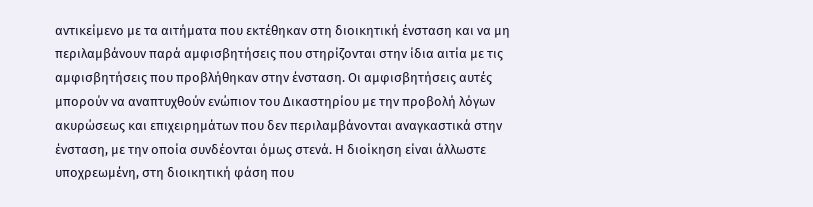αντικείμενο με τα αιτήματα που εκτέθηκαν στη διοικητική ένσταση και να μη περιλαμβάνουν παρά αμφισβητήσεις που στηρίζονται στην ίδια αιτία με τις αμφισβητήσεις που προβλήθηκαν στην ένσταση. Οι αμφισβητήσεις αυτές μπορούν να αναπτυχθούν ενώπιον του Δικαστηρίου με την προβολή λόγων ακυρώσεως και επιχειρημάτων που δεν περιλαμβάνονται αναγκαστικά στην ένσταση, με την οποία συνδέονται όμως στενά. Η διοίκηση είναι άλλωστε υποχρεωμένη, στη διοικητική φάση που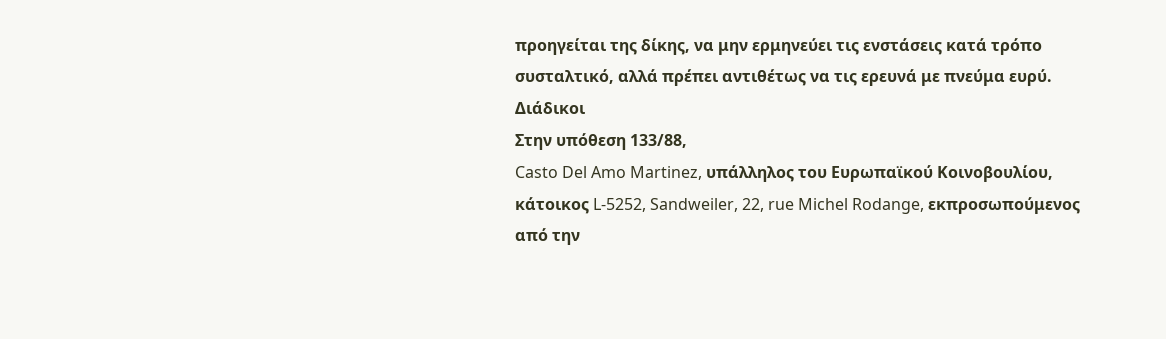προηγείται της δίκης, να μην ερμηνεύει τις ενστάσεις κατά τρόπο συσταλτικό, αλλά πρέπει αντιθέτως να τις ερευνά με πνεύμα ευρύ.
Διάδικοι
Στην υπόθεση 133/88,
Casto Del Amo Martinez, υπάλληλος του Ευρωπαϊκού Κοινοβουλίου, κάτοικος L-5252, Sandweiler, 22, rue Michel Rodange, εκπροσωπούμενος από την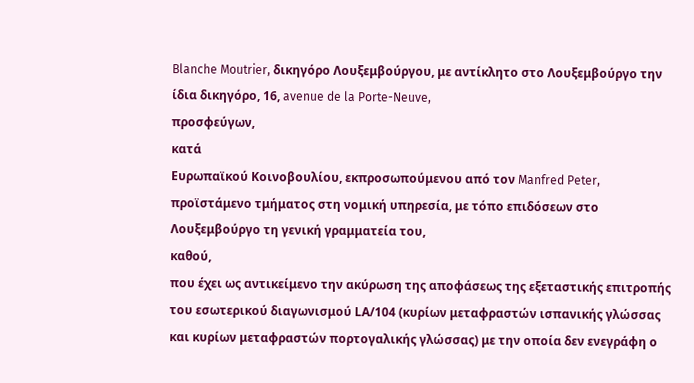Blanche Moutrier, δικηγόρο Λουξεμβούργου, με αντίκλητο στο Λουξεμβούργο την ίδια δικηγόρο, 16, avenue de la Porte-Neuve,
προσφεύγων,
κατά
Ευρωπαϊκού Κοινοβουλίου, εκπροσωπούμενου από τον Manfred Peter, προϊστάμενο τμήματος στη νομική υπηρεσία, με τόπο επιδόσεων στο Λουξεμβούργο τη γενική γραμματεία του,
καθού,
που έχει ως αντικείμενο την ακύρωση της αποφάσεως της εξεταστικής επιτροπής του εσωτερικού διαγωνισμού LΑ/104 (κυρίων μεταφραστών ισπανικής γλώσσας και κυρίων μεταφραστών πορτογαλικής γλώσσας) με την οποία δεν ενεγράφη ο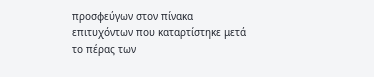προσφεύγων στον πίνακα επιτυχόντων που καταρτίστηκε μετά το πέρας των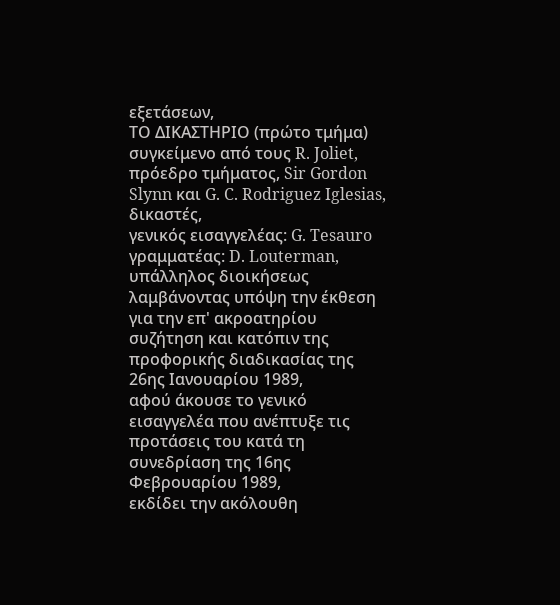εξετάσεων,
ΤΟ ΔΙΚΑΣΤΗΡΙΟ (πρώτο τμήμα)
συγκείμενο από τους R. Joliet, πρόεδρο τμήματος, Sir Gordon Slynn και G. C. Rodriguez Iglesias, δικαστές,
γενικός εισαγγελέας: G. Tesauro
γραμματέας: D. Louterman, υπάλληλος διοικήσεως
λαμβάνοντας υπόψη την έκθεση για την επ' ακροατηρίου συζήτηση και κατόπιν της προφορικής διαδικασίας της 26ης Ιανουαρίου 1989,
αφού άκουσε το γενικό εισαγγελέα που ανέπτυξε τις προτάσεις του κατά τη συνεδρίαση της 16ης Φεβρουαρίου 1989,
εκδίδει την ακόλουθη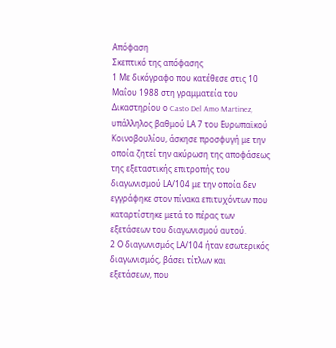Απόφαση
Σκεπτικό της απόφασης
1 Με δικόγραφο που κατέθεσε στις 10 Μαΐου 1988 στη γραμματεία του Δικαστηρίου ο Casto Del Amo Martinez, υπάλληλος βαθμού LΑ 7 του Ευρωπαϊκού Κοινοβουλίου, άσκησε προσφυγή με την οποία ζητεί την ακύρωση της αποφάσεως της εξεταστικής επιτροπής του διαγωνισμού LΑ/104 με την οποία δεν εγγράφηκε στον πίνακα επιτυχόντων που καταρτίστηκε μετά το πέρας των εξετάσεων του διαγωνισμού αυτού.
2 Ο διαγωνισμός LΑ/104 ήταν εσωτερικός διαγωνισμός, βάσει τίτλων και εξετάσεων, που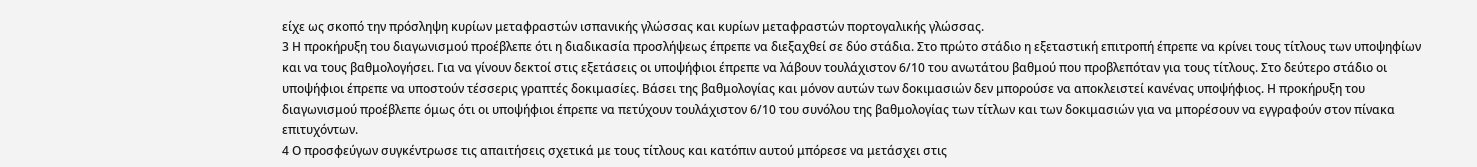είχε ως σκοπό την πρόσληψη κυρίων μεταφραστών ισπανικής γλώσσας και κυρίων μεταφραστών πορτογαλικής γλώσσας.
3 Η προκήρυξη του διαγωνισμού προέβλεπε ότι η διαδικασία προσλήψεως έπρεπε να διεξαχθεί σε δύο στάδια. Στο πρώτο στάδιο η εξεταστική επιτροπή έπρεπε να κρίνει τους τίτλους των υποψηφίων και να τους βαθμολογήσει. Για να γίνουν δεκτοί στις εξετάσεις οι υποψήφιοι έπρεπε να λάβουν τουλάχιστον 6/10 του ανωτάτου βαθμού που προβλεπόταν για τους τίτλους. Στο δεύτερο στάδιο οι υποψήφιοι έπρεπε να υποστούν τέσσερις γραπτές δοκιμασίες. Βάσει της βαθμολογίας και μόνον αυτών των δοκιμασιών δεν μπορούσε να αποκλειστεί κανένας υποψήφιος. Η προκήρυξη του διαγωνισμού προέβλεπε όμως ότι οι υποψήφιοι έπρεπε να πετύχουν τουλάχιστον 6/10 του συνόλου της βαθμολογίας των τίτλων και των δοκιμασιών για να μπορέσουν να εγγραφούν στον πίνακα επιτυχόντων.
4 Ο προσφεύγων συγκέντρωσε τις απαιτήσεις σχετικά με τους τίτλους και κατόπιν αυτού μπόρεσε να μετάσχει στις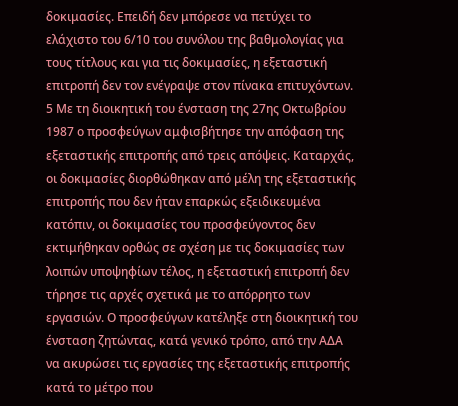δοκιμασίες. Επειδή δεν μπόρεσε να πετύχει το ελάχιστο του 6/10 του συνόλου της βαθμολογίας για τους τίτλους και για τις δοκιμασίες, η εξεταστική επιτροπή δεν τον ενέγραψε στον πίνακα επιτυχόντων.
5 Με τη διοικητική του ένσταση της 27ης Οκτωβρίου 1987 ο προσφεύγων αμφισβήτησε την απόφαση της εξεταστικής επιτροπής από τρεις απόψεις. Καταρχάς, οι δοκιμασίες διορθώθηκαν από μέλη της εξεταστικής επιτροπής που δεν ήταν επαρκώς εξειδικευμένα κατόπιν, οι δοκιμασίες του προσφεύγοντος δεν εκτιμήθηκαν ορθώς σε σχέση με τις δοκιμασίες των λοιπών υποψηφίων τέλος, η εξεταστική επιτροπή δεν τήρησε τις αρχές σχετικά με το απόρρητο των εργασιών. Ο προσφεύγων κατέληξε στη διοικητική του ένσταση ζητώντας, κατά γενικό τρόπο, από την ΑΔΑ να ακυρώσει τις εργασίες της εξεταστικής επιτροπής κατά το μέτρο που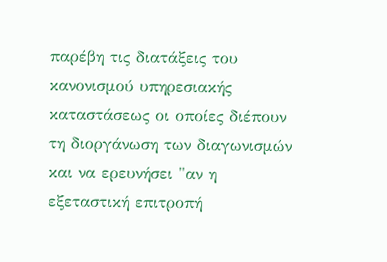παρέβη τις διατάξεις του κανονισμού υπηρεσιακής καταστάσεως οι οποίες διέπουν τη διοργάνωση των διαγωνισμών και να ερευνήσει "αν η εξεταστική επιτροπή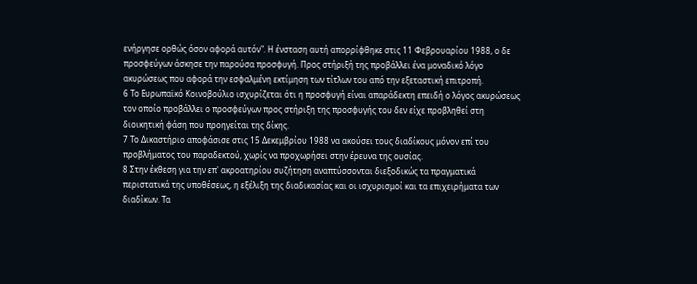ενήργησε ορθώς όσον αφορά αυτόν". Η ένσταση αυτή απορρίφθηκε στις 11 Φεβρουαρίου 1988, ο δε προσφεύγων άσκησε την παρούσα προσφυγή. Προς στήριξή της προβάλλει ένα μοναδικό λόγο ακυρώσεως που αφορά την εσφαλμένη εκτίμηση των τίτλων του από την εξεταστική επιτροπή.
6 Το Ευρωπαϊκό Κοινοβούλιο ισχυρίζεται ότι η προσφυγή είναι απαράδεκτη επειδή ο λόγος ακυρώσεως τον οποίο προβάλλει ο προσφεύγων προς στήριξη της προσφυγής του δεν είχε προβληθεί στη διοικητική φάση που προηγείται της δίκης.
7 Το Δικαστήριο αποφάσισε στις 15 Δεκεμβρίου 1988 να ακούσει τους διαδίκους μόνον επί του προβλήματος του παραδεκτού, χωρίς να προχωρήσει στην έρευνα της ουσίας.
8 Στην έκθεση για την επ' ακροατηρίου συζήτηση αναπτύσσονται διεξοδικώς τα πραγματικά περιστατικά της υποθέσεως, η εξέλιξη της διαδικασίας και οι ισχυρισμοί και τα επιχειρήματα των διαδίκων. Τα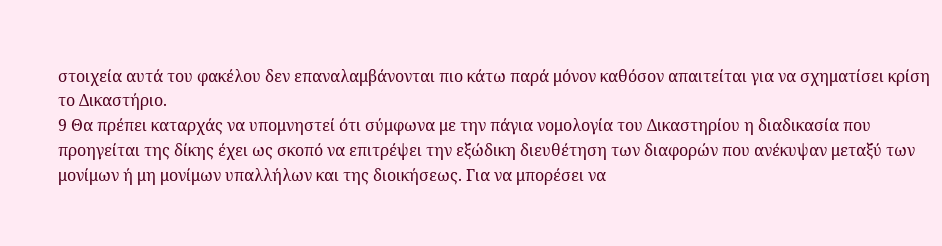στοιχεία αυτά του φακέλου δεν επαναλαμβάνονται πιο κάτω παρά μόνον καθόσον απαιτείται για να σχηματίσει κρίση το Δικαστήριο.
9 Θα πρέπει καταρχάς να υπομνηστεί ότι σύμφωνα με την πάγια νομολογία του Δικαστηρίου η διαδικασία που προηγείται της δίκης έχει ως σκοπό να επιτρέψει την εξώδικη διευθέτηση των διαφορών που ανέκυψαν μεταξύ των μονίμων ή μη μονίμων υπαλλήλων και της διοικήσεως. Για να μπορέσει να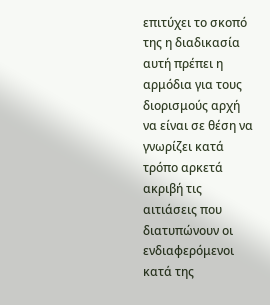επιτύχει το σκοπό της η διαδικασία αυτή πρέπει η αρμόδια για τους διορισμούς αρχή να είναι σε θέση να γνωρίζει κατά τρόπο αρκετά ακριβή τις αιτιάσεις που διατυπώνουν οι ενδιαφερόμενοι κατά της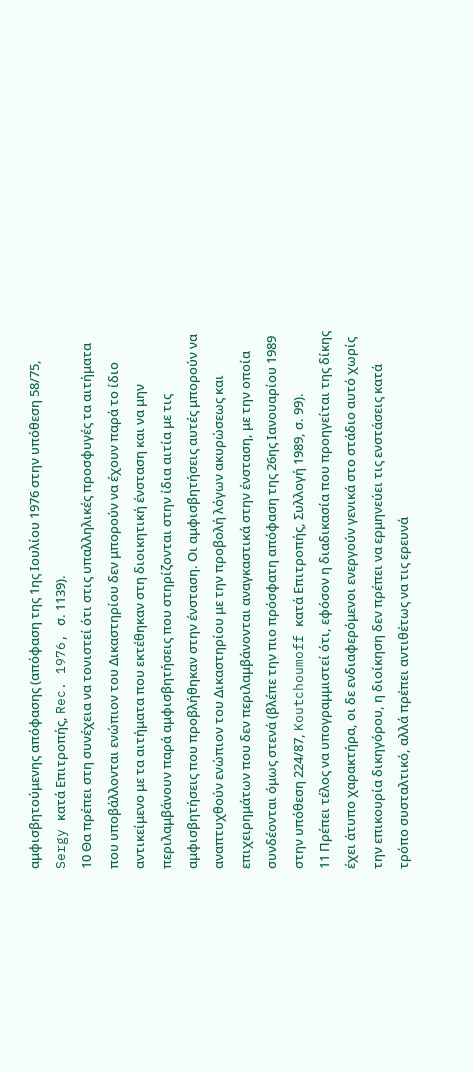αμφισβητούμενης απόφασης (απόφαση της 1ης Ιουλίου 1976 στην υπόθεση 58/75, Sergy κατά Επιτροπής, Rec. 1976, σ. 1139).
10 Θα πρέπει στη συνέχεια να τονιστεί ότι στις υπαλληλικές προσφυγές τα αιτήματα που υποβάλλονται ενώπιον του Δικαστηρίου δεν μπορούν να έχουν παρά το ίδιο αντικείμενο με τα αιτήματα που εκτέθηκαν στη διοικητική ένσταση και να μην περιλαμβάνουν παρά αμφισβητήσεις που στηρίζονται στην ίδια αιτία με τις αμφισβητήσεις που προβλήθηκαν στην ένσταση. Οι αμφισβητήσεις αυτές μπορούν να αναπτυχθούν ενώπιον του Δικαστηρίου με την προβολή λόγων ακυρώσεως και επιχειρημάτων που δεν περιλαμβάνονται αναγκαστικά στην ένσταση, με την οποία συνδέονται όμως στενά (βλέπε την πιο πρόσφατη απόφαση της 26ης Ιανουαρίου 1989 στην υπόθεση 224/87, Koutchoumoff κατά Επιτροπής, Συλλογή 1989, σ. 99).
11 Πρέπει τέλος να υπογραμμιστεί ότι, εφόσον η διαδικασία που προηγείται της δίκης έχει άτυπο χαρακτήρα, οι δε ενδιαφερόμενοι ενεργούν γενικά στο στάδιο αυτό χωρίς την επικουρία δικηγόρου, η διοίκηση δεν πρέπει να ερμηνεύει τις ενστάσεις κατά τρόπο συσταλτικό, αλλά πρέπει αντιθέτως να τις ερευνά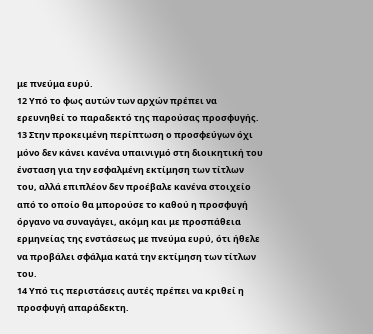με πνεύμα ευρύ.
12 Υπό το φως αυτών των αρχών πρέπει να ερευνηθεί το παραδεκτό της παρούσας προσφυγής.
13 Στην προκειμένη περίπτωση ο προσφεύγων όχι μόνο δεν κάνει κανένα υπαινιγμό στη διοικητική του ένσταση για την εσφαλμένη εκτίμηση των τίτλων του, αλλά επιπλέον δεν προέβαλε κανένα στοιχείο από το οποίο θα μπορούσε το καθού η προσφυγή όργανο να συναγάγει, ακόμη και με προσπάθεια ερμηνείας της ενστάσεως με πνεύμα ευρύ, ότι ήθελε να προβάλει σφάλμα κατά την εκτίμηση των τίτλων του.
14 Υπό τις περιστάσεις αυτές πρέπει να κριθεί η προσφυγή απαράδεκτη.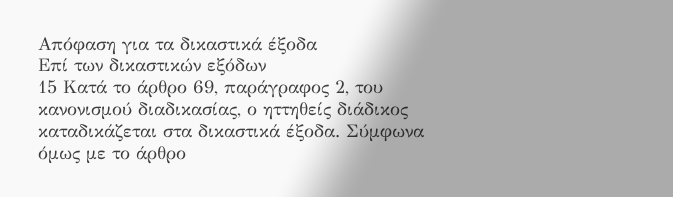Απόφαση για τα δικαστικά έξοδα
Επί των δικαστικών εξόδων
15 Κατά το άρθρο 69, παράγραφος 2, του κανονισμού διαδικασίας, ο ηττηθείς διάδικος καταδικάζεται στα δικαστικά έξοδα. Σύμφωνα όμως με το άρθρο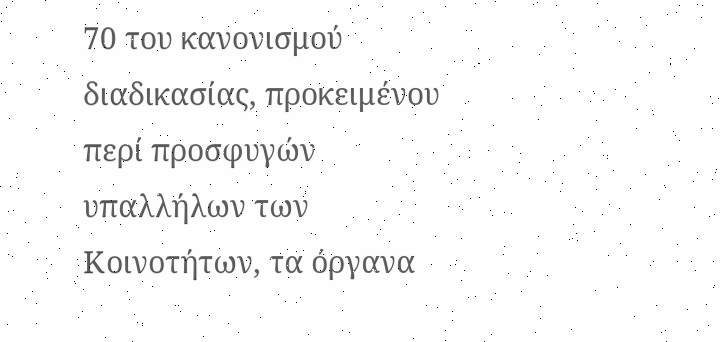70 του κανονισμού διαδικασίας, προκειμένου περί προσφυγών υπαλλήλων των Κοινοτήτων, τα όργανα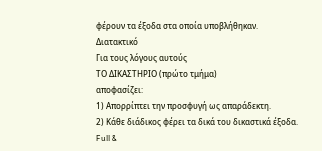φέρουν τα έξοδα στα οποία υποβλήθηκαν.
Διατακτικό
Για τους λόγους αυτούς
ΤΟ ΔΙΚΑΣΤΗΡΙΟ (πρώτο τμήμα)
αποφασίζει:
1) Απορρίπτει την προσφυγή ως απαράδεκτη.
2) Κάθε διάδικος φέρει τα δικά του δικαστικά έξοδα.
Full &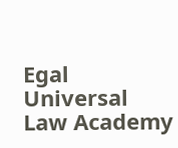Egal Universal Law Academy